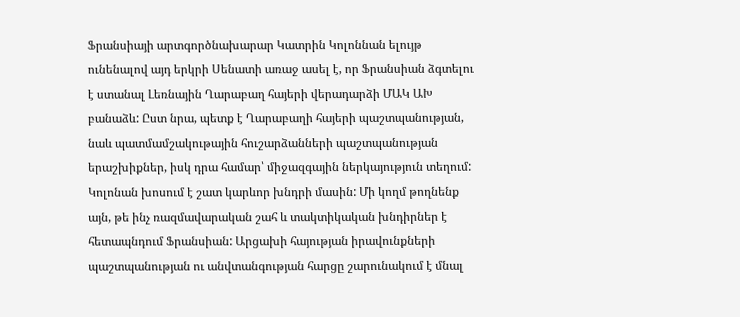Ֆրանսիայի արտգործնախարար Կատրին Կոլոննան ելույթ ունենալով այդ երկրի Սենատի առաջ ասել է, որ Ֆրանսիան ձգտելու է ստանալ Լեռնային Ղարաբաղ հայերի վերադարձի ՄԱԿ ԱԽ բանաձև: Ըստ նրա, պետք է Ղարաբաղի հայերի պաշտպանության, նաև պատմամշակութային հուշարձանների պաշտպանության երաշխիքներ, իսկ դրա համար՝ միջազգային ներկայություն տեղում: Կոլոնան խոսում է շատ կարևոր խնդրի մասին: Մի կողմ թողնենք այն, թե ինչ ռազմավարական շահ և տակտիկական խնդիրներ է հետապնդում Ֆրանսիան: Արցախի հայության իրավունքների պաշտպանության ու անվտանգության հարցը շարունակում է մնալ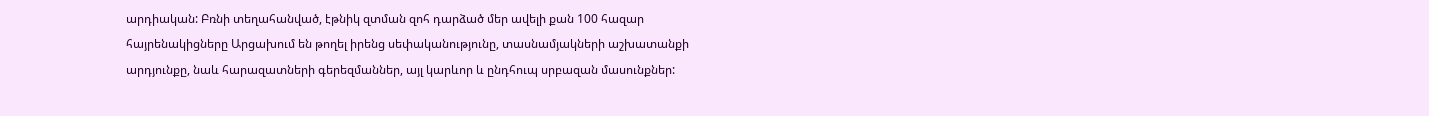արդիական: Բռնի տեղահանված, էթնիկ զտման զոհ դարձած մեր ավելի քան 100 հազար հայրենակիցները Արցախում են թողել իրենց սեփականությունը, տասնամյակների աշխատանքի արդյունքը, նաև հարազատների գերեզմաններ, այլ կարևոր և ընդհուպ սրբազան մասունքներ: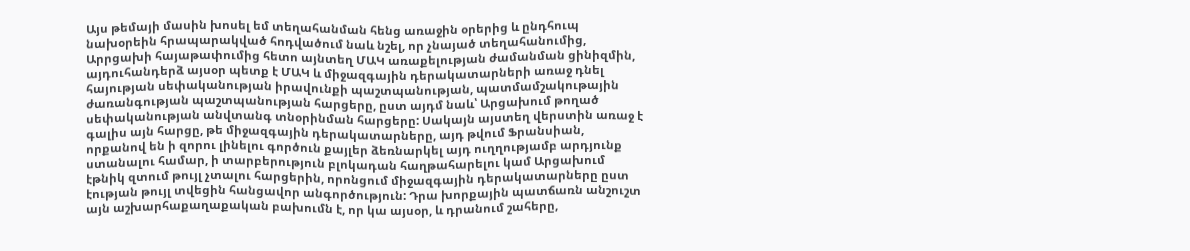Այս թեմայի մասին խոսել եմ տեղահանման հենց առաջին օրերից և ընդհուպ նախօրեին հրապարակված հոդվածում նաև նշել, որ չնայած տեղահանումից, Արրցախի հայաթափումից հետո այնտեղ ՄԱԿ առաքելության ժամանման ցինիզմին, այդուհանդերձ այսօր պետք է ՄԱԿ և միջազգային դերակատարների առաջ դնել հայության սեփականության իրավունքի պաշտպանության, պատմամշակութային ժառանգության պաշտպանության հարցերը, ըստ այդմ նաև՝ Արցախում թողած սեփականության անվտանգ տնօրինման հարցերը: Սակայն այստեղ վերստին առաջ է գալիս այն հարցը, թե միջազգային դերակատարները, այդ թվում Ֆրանսիան, որքանով են ի զորու լինելու գործուն քայլեր ձեռնարկել այդ ուղղությամբ արդյունք ստանալու համար, ի տարբերություն բլոկադան հաղթահարելու կամ Արցախում էթնիկ զտում թույլ չտալու հարցերին, որոնցում միջազգային դերակատարները ըստ էության թույլ տվեցին հանցավոր անգործություն: Դրա խորքային պատճառն անշուշտ այն աշխարհաքաղաքական բախումն է, որ կա այսօր, և դրանում շահերը,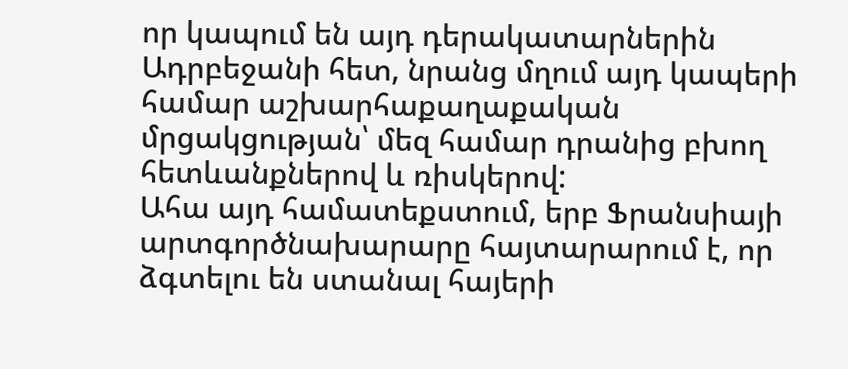որ կապում են այդ դերակատարներին Ադրբեջանի հետ, նրանց մղում այդ կապերի համար աշխարհաքաղաքական մրցակցության՝ մեզ համար դրանից բխող հետևանքներով և ռիսկերով:
Ահա այդ համատեքստում, երբ Ֆրանսիայի արտգործնախարարը հայտարարում է, որ ձգտելու են ստանալ հայերի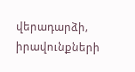վերադարձի, իրավունքների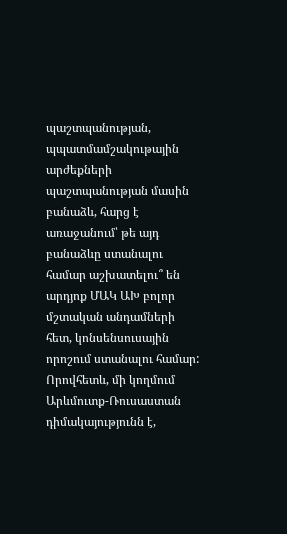պաշտպանության, պպատմամշակութային արժեքների պաշտպանության մասին բանաձև, հարց է առաջանում՝ թե այդ բանաձևը ստանալու համար աշխատելու՞ են արդյոք ՄԱԿ ԱԽ բոլոր մշտական անդամների հետ, կոնսենսուսային որոշում ստանալու համար: Որովհետև, մի կողմում Արևմուտք-Ռուսաստան դիմակայությունն է,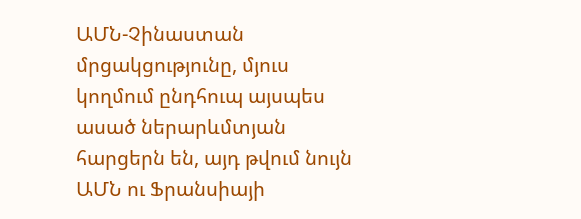ԱՄՆ-Չինաստան մրցակցությունը, մյուս կողմում ընդհուպ այսպես ասած ներարևմտյան հարցերն են, այդ թվում նույն ԱՄՆ ու Ֆրանսիայի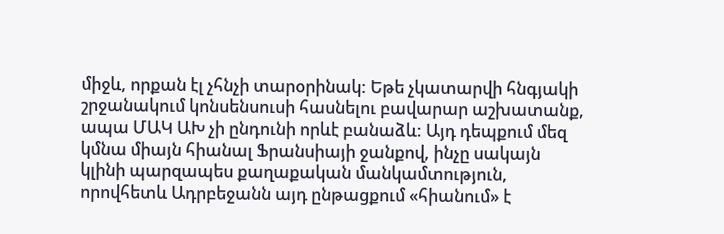միջև, որքան էլ չհնչի տարօրինակ: Եթե չկատարվի հնգյակի շրջանակում կոնսենսուսի հասնելու բավարար աշխատանք, ապա ՄԱԿ ԱԽ չի ընդունի որևէ բանաձև: Այդ դեպքում մեզ կմնա միայն հիանալ Ֆրանսիայի ջանքով, ինչը սակայն կլինի պարզապես քաղաքական մանկամտություն, որովհետև Ադրբեջանն այդ ընթացքում «հիանում» է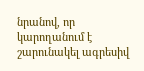նրանով, որ կարողանում է շարունակել ագրեսիվ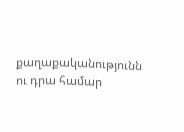քաղաքականությունն ու դրա համար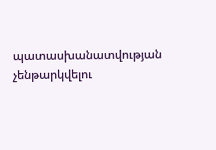պատասխանատվության չենթարկվելու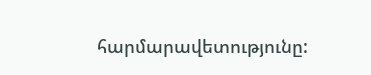հարմարավետությունը: